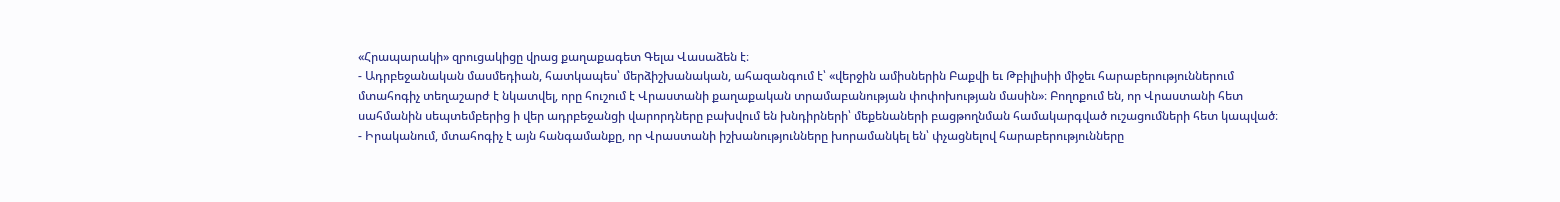«Հրապարակի» զրուցակիցը վրաց քաղաքագետ Գելա Վասաձեն է։
- Ադրբեջանական մասմեդիան, հատկապես՝ մերձիշխանական, ահազանգում է՝ «վերջին ամիսներին Բաքվի եւ Թբիլիսիի միջեւ հարաբերություններում մտահոգիչ տեղաշարժ է նկատվել, որը հուշում է Վրաստանի քաղաքական տրամաբանության փոփոխության մասին»։ Բողոքում են, որ Վրաստանի հետ սահմանին սեպտեմբերից ի վեր ադրբեջանցի վարորդները բախվում են խնդիրների՝ մեքենաների բացթողնման համակարգված ուշացումների հետ կապված։
- Իրականում, մտահոգիչ է այն հանգամանքը, որ Վրաստանի իշխանությունները խորամանկել են՝ փչացնելով հարաբերությունները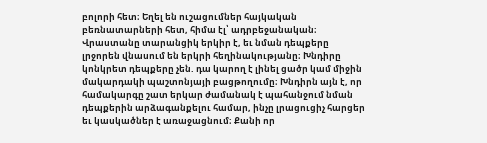բոլորի հետ։ Եղել են ուշացումներ հայկական բեռնատարների հետ, հիմա էլ՝ ադրբեջանական։ Վրաստանը տարանցիկ երկիր է, եւ նման դեպքերը լրջորեն վնասում են երկրի հեղինակությանը։ Խնդիրը կոնկրետ դեպքերը չեն. դա կարող է լինել ցածր կամ միջին մակարդակի պաշտոնյայի բացթողումը։ Խնդիրն այն է, որ համակարգը շատ երկար ժամանակ է պահանջում նման դեպքերին արձագանքելու համար, ինչը լրացուցիչ հարցեր եւ կասկածներ է առաջացնում։ Քանի որ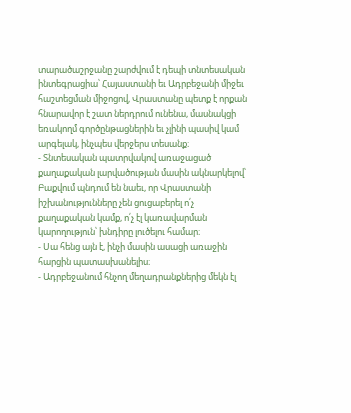տարածաշրջանը շարժվում է դեպի տնտեսական ինտեգրացիա՝ Հայաստանի եւ Ադրբեջանի միջեւ հաշտեցման միջոցով, Վրաստանը պետք է որքան հնարավոր է շատ ներդրում ունենա, մասնակցի եռակողմ գործընթացներին եւ չլինի պասիվ կամ արգելակ, ինչպես վերջերս տեսանք։
- Տնտեսական պատրվակով առաջացած քաղաքական լարվածության մասին ակնարկելով՝ Բաքվում պնդում են նաեւ, որ Վրաստանի իշխանությունները չեն ցուցաբերել ո՛չ քաղաքական կամք, ո՛չ էլ կառավարման կարողություն՝ խնդիրը լուծելու համար։
- Սա հենց այն է, ինչի մասին ասացի առաջին հարցին պատասխանելիս։
- Ադրբեջանում հնչող մեղադրանքներից մեկն էլ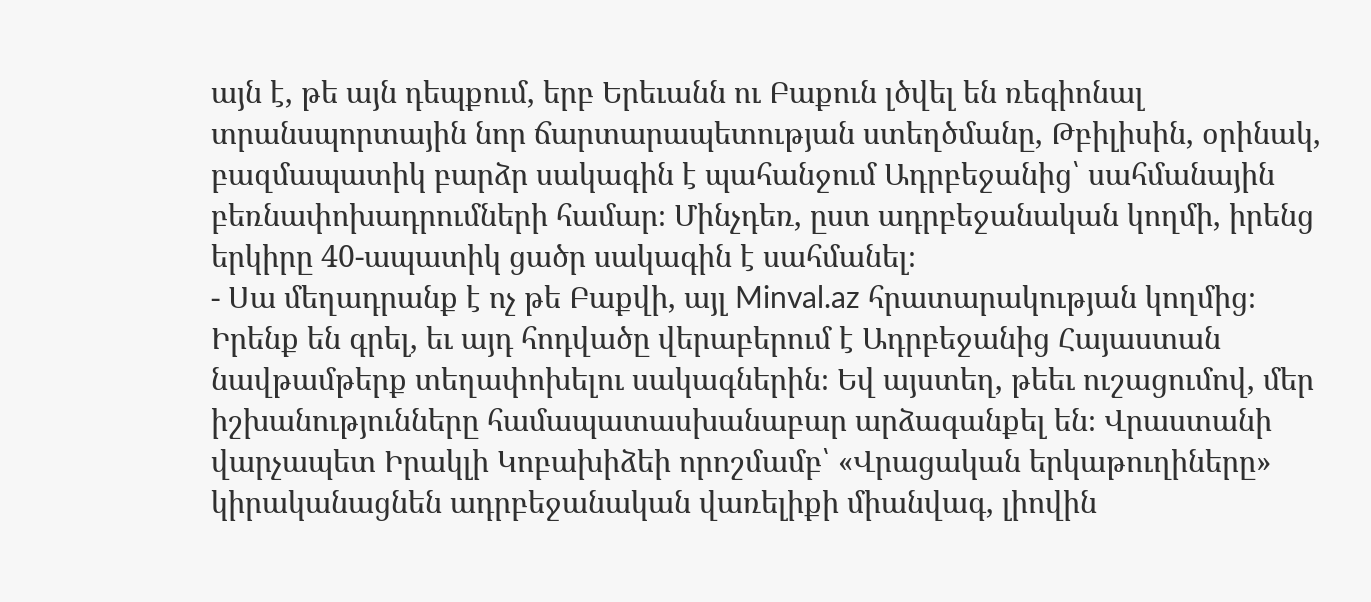այն է, թե այն դեպքում, երբ Երեւանն ու Բաքուն լծվել են ռեգիոնալ տրանսպորտային նոր ճարտարապետության ստեղծմանը, Թբիլիսին, օրինակ, բազմապատիկ բարձր սակագին է պահանջում Ադրբեջանից՝ սահմանային բեռնափոխադրումների համար։ Մինչդեռ, ըստ ադրբեջանական կողմի, իրենց երկիրը 40-ապատիկ ցածր սակագին է սահմանել։
- Սա մեղադրանք է ոչ թե Բաքվի, այլ Minval.az հրատարակության կողմից։ Իրենք են գրել, եւ այդ հոդվածը վերաբերում է Ադրբեջանից Հայաստան նավթամթերք տեղափոխելու սակագներին։ Եվ այստեղ, թեեւ ուշացումով, մեր իշխանությունները համապատասխանաբար արձագանքել են։ Վրաստանի վարչապետ Իրակլի Կոբախիձեի որոշմամբ՝ «Վրացական երկաթուղիները» կիրականացնեն ադրբեջանական վառելիքի միանվագ, լիովին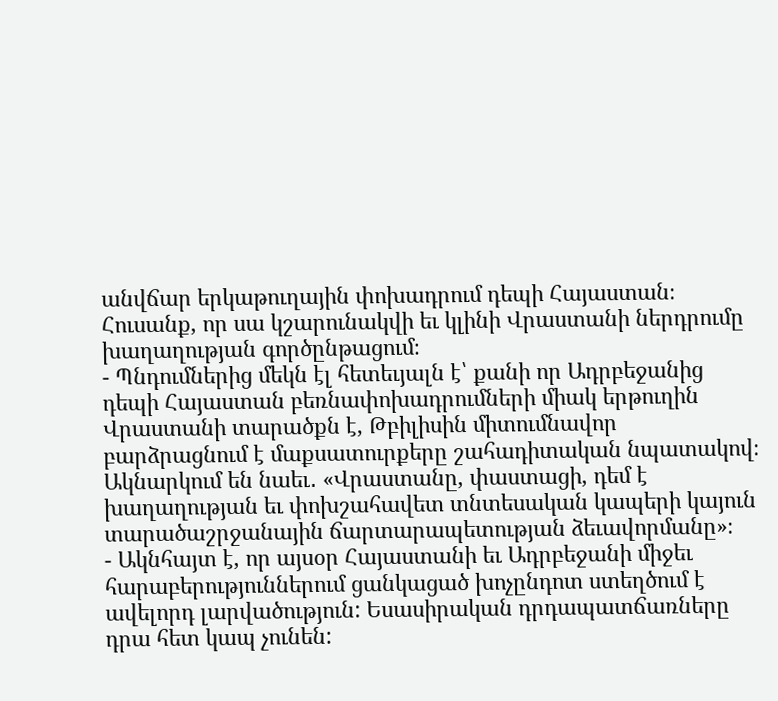անվճար երկաթուղային փոխադրում դեպի Հայաստան։ Հուսանք, որ սա կշարունակվի եւ կլինի Վրաստանի ներդրումը խաղաղության գործընթացում։
- Պնդումներից մեկն էլ հետեւյալն է՝ քանի որ Ադրբեջանից դեպի Հայաստան բեռնափոխադրումների միակ երթուղին Վրաստանի տարածքն է, Թբիլիսին միտումնավոր բարձրացնում է մաքսատուրքերը շահադիտական նպատակով։ Ակնարկում են նաեւ․ «Վրաստանը, փաստացի, դեմ է խաղաղության եւ փոխշահավետ տնտեսական կապերի կայուն տարածաշրջանային ճարտարապետության ձեւավորմանը»։
- Ակնհայտ է, որ այսօր Հայաստանի եւ Ադրբեջանի միջեւ հարաբերություններում ցանկացած խոչընդոտ ստեղծում է ավելորդ լարվածություն: Եսասիրական դրդապատճառները դրա հետ կապ չունեն: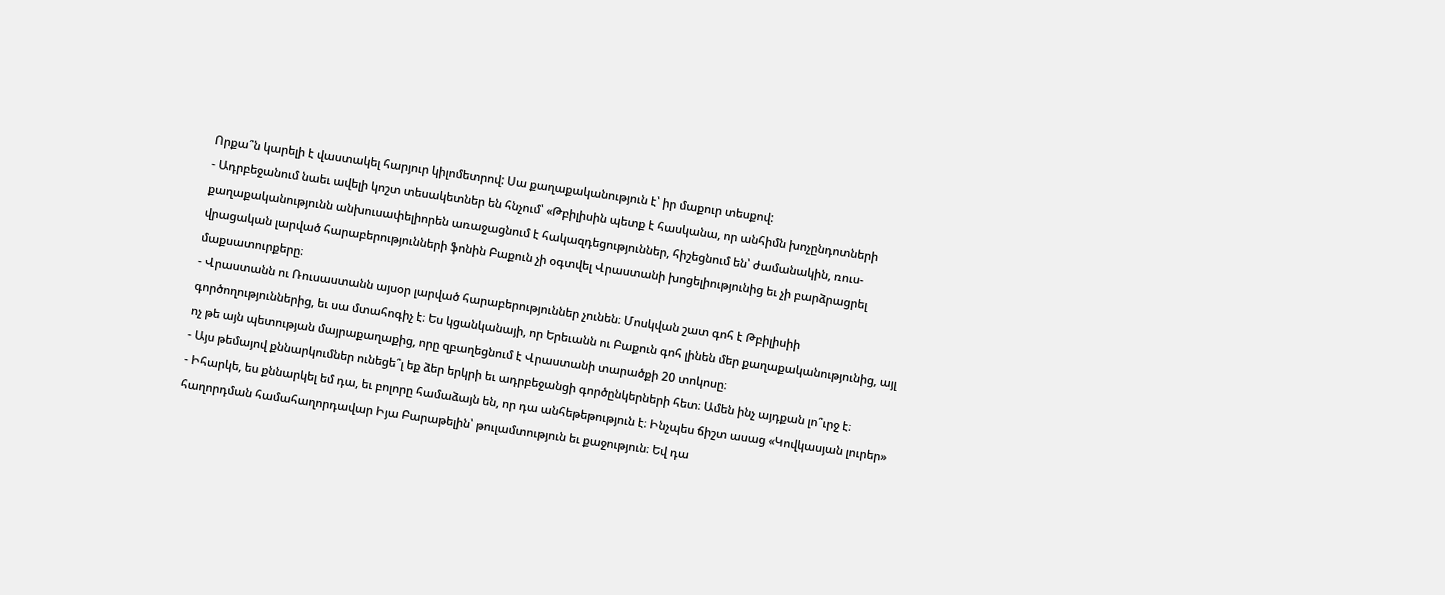Որքա՞ն կարելի է վաստակել հարյուր կիլոմետրով: Սա քաղաքականություն է՝ իր մաքուր տեսքով:
- Ադրբեջանում նաեւ ավելի կոշտ տեսակետներ են հնչում՝ «Թբիլիսին պետք է հասկանա, որ անհիմն խոչընդոտների քաղաքականությունն անխուսափելիորեն առաջացնում է հակազդեցություններ, հիշեցնում են՝ ժամանակին, ռուս-վրացական լարված հարաբերությունների ֆոնին Բաքուն չի օգտվել Վրաստանի խոցելիությունից եւ չի բարձրացրել մաքսատուրքերը։
- Վրաստանն ու Ռուսաստանն այսօր լարված հարաբերություններ չունեն։ Մոսկվան շատ գոհ է Թբիլիսիի գործողություններից, եւ սա մտահոգիչ է։ Ես կցանկանայի, որ Երեւանն ու Բաքուն գոհ լինեն մեր քաղաքականությունից, այլ ոչ թե այն պետության մայրաքաղաքից, որը զբաղեցնում է Վրաստանի տարածքի 20 տոկոսը։
- Այս թեմայով քննարկումներ ունեցե՞լ եք ձեր երկրի եւ ադրբեջանցի գործընկերների հետ։ Ամեն ինչ այդքան լո՞ւրջ է։
- Իհարկե, ես քննարկել եմ դա, եւ բոլորը համաձայն են, որ դա անհեթեթություն է։ Ինչպես ճիշտ ասաց «Կովկասյան լուրեր» հաղորդման համահաղորդավար Իյա Բարաթելին՝ թուլամտություն եւ քաջություն։ Եվ դա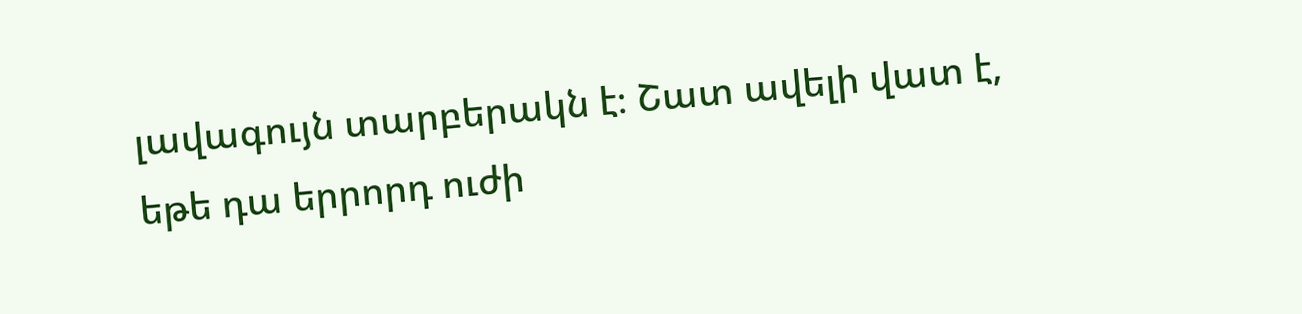լավագույն տարբերակն է։ Շատ ավելի վատ է, եթե դա երրորդ ուժի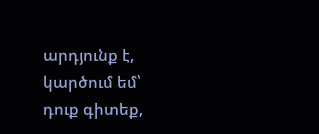արդյունք է, կարծում եմ՝ դուք գիտեք,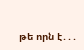թե որն է․․․